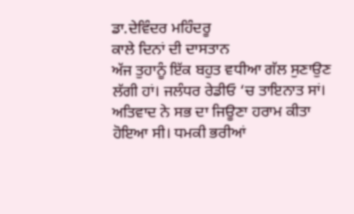ਡਾ.ਦੇਵਿੰਦਰ ਮਹਿੰਦਰੂ
ਕਾਲੇ ਦਿਨਾਂ ਦੀ ਦਾਸਤਾਨ
ਅੱਜ ਤੁਹਾਨੂੰ ਇੱਕ ਬਹੁਤ ਵਧੀਆ ਗੱਲ ਸੁਣਾਉਣ ਲੱਗੀ ਹਾਂ। ਜਲੰਧਰ ਰੇਡੀਓ ‘ਚ ਤਾਇਨਾਤ ਸਾਂ। ਅਤਿਵਾਦ ਨੇ ਸਭ ਦਾ ਜਿਊਣਾ ਹਰਾਮ ਕੀਤਾ ਹੋਇਆ ਸੀ। ਧਮਕੀ ਭਰੀਆਂ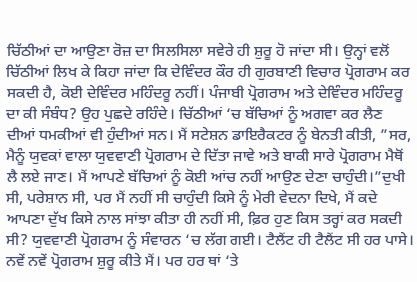ਚਿੱਠੀਆਂ ਦਾ ਆਉਣਾ ਰੋਜ਼ ਦਾ ਸਿਲਸਿਲਾ ਸਵੇਰੇ ਹੀ ਸ਼ੁਰੂ ਹੋ ਜਾਂਦਾ ਸੀ। ਉਨ੍ਹਾਂ ਵਲੋਂ ਚਿੱਠੀਆਂ ਲਿਖ ਕੇ ਕਿਹਾ ਜਾਂਦਾ ਕਿ ਦੇਵਿੰਦਰ ਕੌਰ ਹੀ ਗੁਰਬਾਣੀ ਵਿਚਾਰ ਪ੍ਰੋਗਰਾਮ ਕਰ ਸਕਦੀ ਹੈ, ਕੋਈ ਦੇਵਿੰਦਰ ਮਹਿੰਦਰੂ ਨਹੀਂ। ਪੰਜਾਬੀ ਪ੍ਰੋਗਰਾਮ ਅਤੇ ਦੇਵਿੰਦਰ ਮਹਿੰਦਰੂ ਦਾ ਕੀ ਸੰਬੰਧ? ਉਹ ਪੁਛਦੇ ਰਹਿੰਦੇ। ਚਿੱਠੀਆਂ ‘ਚ ਬੱਚਿਆਂ ਨੂੰ ਅਗਵਾ ਕਰ ਲੈਣ ਦੀਆਂ ਧਮਕੀਆਂ ਵੀ ਹੁੰਦੀਆਂ ਸਨ। ਮੈਂ ਸਟੇਸ਼ਨ ਡਾਇਰੈਕਟਰ ਨੂੰ ਬੇਨਤੀ ਕੀਤੀ, ”ਸਰ, ਮੈਨੂੰ ਯੁਵਕਾਂ ਵਾਲਾ ਯੁਵਵਾਣੀ ਪ੍ਰੋਗਰਾਮ ਦੇ ਦਿੱਤਾ ਜਾਵੇ ਅਤੇ ਬਾਕੀ ਸਾਰੇ ਪ੍ਰੋਗਰਾਮ ਮੈਥੋਂ ਲੈ ਲਏ ਜਾਣ। ਮੈਂ ਆਪਣੇ ਬੱਚਿਆਂ ਨੂੰ ਕੋਈ ਆਂਚ ਨਹੀਂ ਆਉਣ ਦੇਣਾ ਚਾਹੁੰਦੀ।”ਦੁਖੀ ਸੀ, ਪਰੇਸ਼ਾਨ ਸੀ, ਪਰ ਮੈਂ ਨਹੀਂ ਸੀ ਚਾਹੁੰਦੀ ਕਿਸੇ ਨੂੰ ਮੇਰੀ ਵੇਦਨਾ ਦਿਖੇ, ਮੈਂ ਕਦੇ ਆਪਣਾ ਦੁੱਖ ਕਿਸੇ ਨਾਲ ਸਾਂਝਾ ਕੀਤਾ ਹੀ ਨਹੀਂ ਸੀ, ਫ਼ਿਰ ਹੁਣ ਕਿਸ ਤਰ੍ਹਾਂ ਕਰ ਸਕਦੀ ਸੀ? ਯੁਵਵਾਣੀ ਪ੍ਰੋਗਰਾਮ ਨੂੰ ਸੰਵਾਰਨ ‘ਚ ਲੱਗ ਗਈ। ਟੈਲੈਂਟ ਹੀ ਟੈਲੈਂਟ ਸੀ ਹਰ ਪਾਸੇ। ਨਵੇਂ ਨਵੇਂ ਪ੍ਰੋਗਰਾਮ ਸ਼ੁਰੂ ਕੀਤੇ ਮੈਂ। ਪਰ ਹਰ ਥਾਂ ‘ਤੇ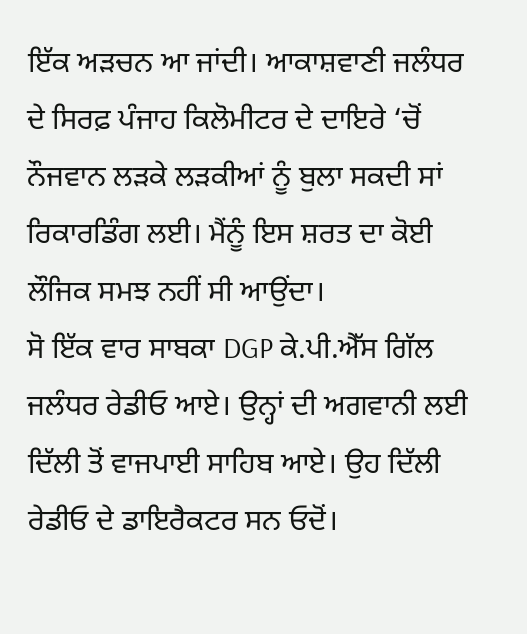ਇੱਕ ਅੜਚਨ ਆ ਜਾਂਦੀ। ਆਕਾਸ਼ਵਾਣੀ ਜਲੰਧਰ ਦੇ ਸਿਰਫ਼ ਪੰਜਾਹ ਕਿਲੋਮੀਟਰ ਦੇ ਦਾਇਰੇ ‘ਚੋਂ ਨੌਜਵਾਨ ਲੜਕੇ ਲੜਕੀਆਂ ਨੂੰ ਬੁਲਾ ਸਕਦੀ ਸਾਂ ਰਿਕਾਰਡਿੰਗ ਲਈ। ਮੈਂਨੂੰ ਇਸ ਸ਼ਰਤ ਦਾ ਕੋਈ ਲੌਜਿਕ ਸਮਝ ਨਹੀਂ ਸੀ ਆਉਂਦਾ।
ਸੋ ਇੱਕ ਵਾਰ ਸਾਬਕਾ DGP ਕੇ.ਪੀ.ਐੱਸ ਗਿੱਲ ਜਲੰਧਰ ਰੇਡੀਓ ਆਏ। ਉਨ੍ਹਾਂ ਦੀ ਅਗਵਾਨੀ ਲਈ ਦਿੱਲੀ ਤੋਂ ਵਾਜਪਾਈ ਸਾਹਿਬ ਆਏ। ਉਹ ਦਿੱਲੀ ਰੇਡੀਓ ਦੇ ਡਾਇਰੈਕਟਰ ਸਨ ਓਦੋਂ।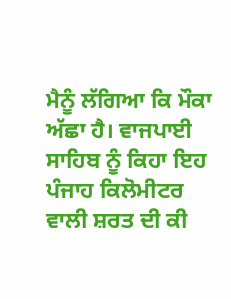ਮੈਨੂੰ ਲੱਗਿਆ ਕਿ ਮੌਕਾ ਅੱਛਾ ਹੈ। ਵਾਜਪਾਈ ਸਾਹਿਬ ਨੂੰ ਕਿਹਾ ਇਹ ਪੰਜਾਹ ਕਿਲੋਮੀਟਰ ਵਾਲੀ ਸ਼ਰਤ ਦੀ ਕੀ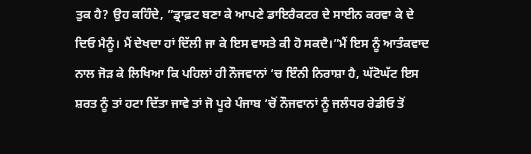ਤੁਕ ਹੈ? ਉਹ ਕਹਿੰਦੇ, ”ਡ੍ਰਾਫ਼ਟ ਬਣਾ ਕੇ ਆਪਣੇ ਡਾਇਰੈਕਟਰ ਦੇ ਸਾਈਨ ਕਰਵਾ ਕੇ ਦੇ ਦਿਓ ਮੈਨੂੰ। ਮੈਂ ਦੇਖਦਾ ਹਾਂ ਦਿੱਲੀ ਜਾ ਕੇ ਇਸ ਵਾਸਤੇ ਕੀ ਹੋ ਸਕਦੈ।”ਮੈਂ ਇਸ ਨੂੰ ਆਤੰਕਵਾਦ ਨਾਲ ਜੋੜ ਕੇ ਲਿਖਿਆ ਕਿ ਪਹਿਲਾਂ ਹੀ ਨੌਜਵਾਨਾਂ ‘ਚ ਇੰਨੀ ਨਿਰਾਸ਼ਾ ਹੈ, ਘੱਟੋਘੱਟ ਇਸ ਸ਼ਰਤ ਨੂੰ ਤਾਂ ਹਟਾ ਦਿੱਤਾ ਜਾਵੇ ਤਾਂ ਜੋ ਪੂਰੇ ਪੰਜਾਬ ‘ਚੋਂ ਨੌਜਵਾਨਾਂ ਨੂੰ ਜਲੰਧਰ ਰੇਡੀਓ ਤੋਂ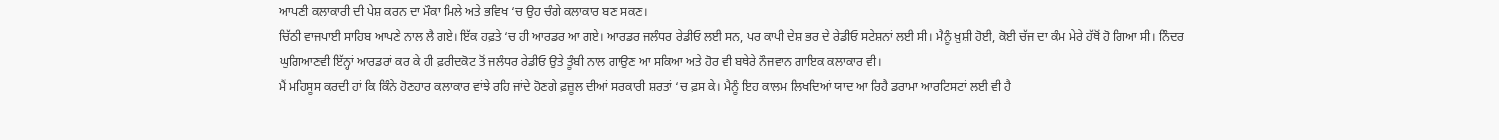ਆਪਣੀ ਕਲਾਕਾਰੀ ਦੀ ਪੇਸ਼ ਕਰਨ ਦਾ ਮੌਕਾ ਮਿਲੇ ਅਤੇ ਭਵਿਖ ‘ਚ ਉਹ ਚੰਗੇ ਕਲਾਕਾਰ ਬਣ ਸਕਣ।
ਚਿੱਠੀ ਵਾਜਪਾਈ ਸਾਹਿਬ ਆਪਣੇ ਨਾਲ ਲੈ ਗਏ। ਇੱਕ ਹਫ਼ਤੇ ‘ਚ ਹੀ ਆਰਡਰ ਆ ਗਏ। ਆਰਡਰ ਜਲੰਧਰ ਰੇਡੀਓ ਲਈ ਸਨ, ਪਰ ਕਾਪੀ ਦੇਸ਼ ਭਰ ਦੇ ਰੇਡੀਓ ਸਟੇਸ਼ਨਾਂ ਲਈ ਸੀ। ਮੈਨੂੰ ਖ਼ੁਸ਼ੀ ਹੋਈ, ਕੋਈ ਚੱਜ ਦਾ ਕੰਮ ਮੇਰੇ ਹੱਥੋਂ ਹੋ ਗਿਆ ਸੀ। ਨਿੰਦਰ ਘੁਗਿਆਣਵੀ ਇੱਨ੍ਹਾਂ ਆਰਡਰਾਂ ਕਰ ਕੇ ਹੀ ਫ਼ਰੀਦਕੋਟ ਤੋਂ ਜਲੰਧਰ ਰੇਡੀਓ ਉਤੇ ਤੂੰਬੀ ਨਾਲ ਗਾਉਣ ਆ ਸਕਿਆ ਅਤੇ ਹੋਰ ਵੀ ਬਥੇਰੇ ਨੌਜਵਾਨ ਗਾਇਕ ਕਲਾਕਾਰ ਵੀ।
ਮੈਂ ਮਹਿਸੂਸ ਕਰਦੀ ਹਾਂ ਕਿ ਕਿੰਨੇ ਹੋਣਹਾਰ ਕਲਾਕਾਰ ਵਾਂਝੇ ਰਹਿ ਜਾਂਦੇ ਹੋਣਗੇ ਫ਼ਜ਼ੂਲ ਦੀਆਂ ਸਰਕਾਰੀ ਸ਼ਰਤਾਂ ‘ਚ ਫ਼ਸ ਕੇ। ਮੈਨੂੰ ਇਹ ਕਾਲਮ ਲਿਖਦਿਆਂ ਯਾਦ ਆ ਰਿਹੈ ਡਰਾਮਾ ਆਰਟਿਸਟਾਂ ਲਈ ਵੀ ਹੈ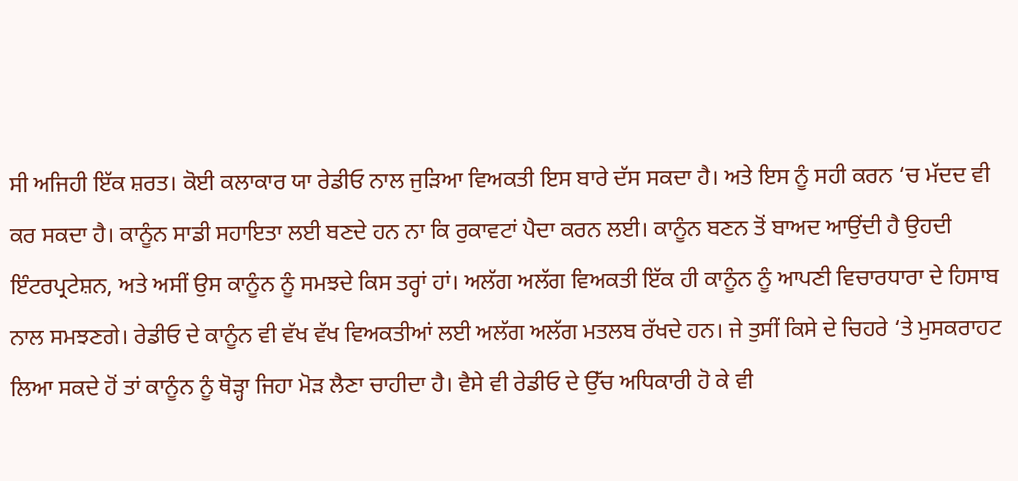ਸੀ ਅਜਿਹੀ ਇੱਕ ਸ਼ਰਤ। ਕੋਈ ਕਲਾਕਾਰ ਯਾ ਰੇਡੀਓ ਨਾਲ ਜੁੜਿਆ ਵਿਅਕਤੀ ਇਸ ਬਾਰੇ ਦੱਸ ਸਕਦਾ ਹੈ। ਅਤੇ ਇਸ ਨੂੰ ਸਹੀ ਕਰਨ ‘ਚ ਮੱਦਦ ਵੀ ਕਰ ਸਕਦਾ ਹੈ। ਕਾਨੂੰਨ ਸਾਡੀ ਸਹਾਇਤਾ ਲਈ ਬਣਦੇ ਹਨ ਨਾ ਕਿ ਰੁਕਾਵਟਾਂ ਪੈਦਾ ਕਰਨ ਲਈ। ਕਾਨੂੰਨ ਬਣਨ ਤੋਂ ਬਾਅਦ ਆਉਂਦੀ ਹੈ ਉਹਦੀ ਇੰਟਰਪ੍ਰਟੇਸ਼ਨ, ਅਤੇ ਅਸੀਂ ਉਸ ਕਾਨੂੰਨ ਨੂੰ ਸਮਝਦੇ ਕਿਸ ਤਰ੍ਹਾਂ ਹਾਂ। ਅਲੱਗ ਅਲੱਗ ਵਿਅਕਤੀ ਇੱਕ ਹੀ ਕਾਨੂੰਨ ਨੂੰ ਆਪਣੀ ਵਿਚਾਰਧਾਰਾ ਦੇ ਹਿਸਾਬ ਨਾਲ ਸਮਝਣਗੇ। ਰੇਡੀਓ ਦੇ ਕਾਨੂੰਨ ਵੀ ਵੱਖ ਵੱਖ ਵਿਅਕਤੀਆਂ ਲਈ ਅਲੱਗ ਅਲੱਗ ਮਤਲਬ ਰੱਖਦੇ ਹਨ। ਜੇ ਤੁਸੀਂ ਕਿਸੇ ਦੇ ਚਿਹਰੇ ‘ਤੇ ਮੁਸਕਰਾਹਟ ਲਿਆ ਸਕਦੇ ਹੋਂ ਤਾਂ ਕਾਨੂੰਨ ਨੂੰ ਥੋੜ੍ਹਾ ਜਿਹਾ ਮੋੜ ਲੈਣਾ ਚਾਹੀਦਾ ਹੈ। ਵੈਸੇ ਵੀ ਰੇਡੀਓ ਦੇ ਉੱਚ ਅਧਿਕਾਰੀ ਹੋ ਕੇ ਵੀ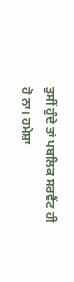ਤੁਸੀਂ ਹੁੰਦੇ ਤਾਂ ਪਬਲਿਕ ਸਰਵੈਂਟ ਹੀ ਹੋ ਨਾ। ਹਮੇਸ਼ਾ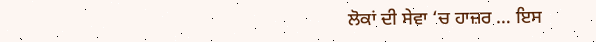ਲੋਕਾਂ ਦੀ ਸੇਵਾ ‘ਚ ਹਾਜ਼ਰ … ਇਸ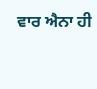ਵਾਰ ਐਨਾ ਹੀ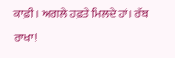ਕਾਫ਼ੀ। ਅਗਲੇ ਹਫ਼ਤੇ ਮਿਲਦੇ ਹਾਂ। ਰੱਬ ਰਾਖਾ!